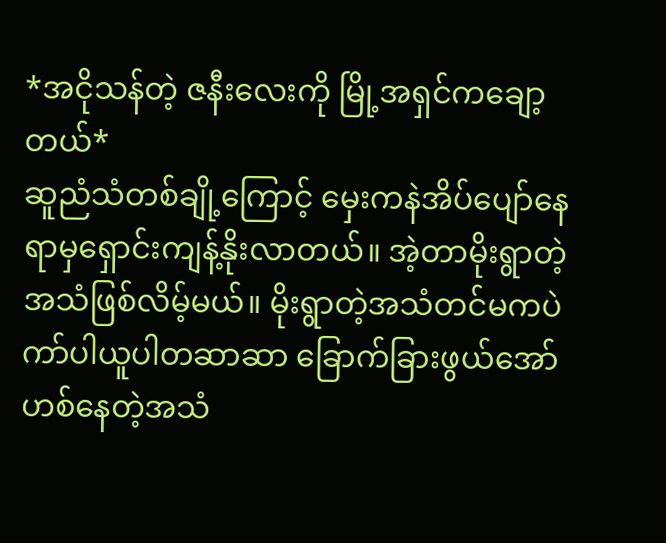*အငိုသန်တဲ့ ဇနီးလေးကို မြို့အရှင်ကချော့တယ်*
ဆူညံသံတစ်ချို့ကြောင့် မှေးကနဲအိပ်ပျော်နေရာမှရှောင်းကျန့်နိုးလာတယ်။ အဲ့တာမိုးရွာတဲ့အသံဖြစ်လိမ့်မယ်။ မိုးရွာတဲ့အသံတင်မကပဲ ကာ်ပါယူပါတဆာဆာ ခြောက်ခြားဖွယ်အော်ဟစ်နေတဲ့အသံ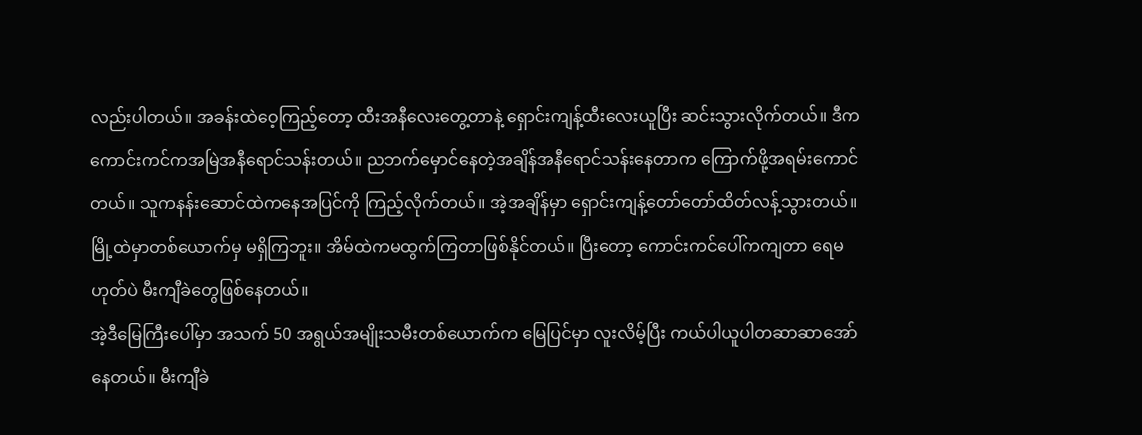လည်းပါတယ်။ အခန်းထဲဝေ့ကြည့်တော့ ထီးအနီလေးတွေ့တာနဲ့ ရှောင်းကျန့်ထီးလေးယူပြီး ဆင်းသွားလိုက်တယ်။ ဒီကကောင်းကင်ကအမြဲအနီရောင်သန်းတယ်။ ညဘက်မှောင်နေတဲ့အချိန်အနီရောင်သန်းနေတာက ကြောက်ဖို့အရမ်းကောင်တယ်။ သူကနန်းဆောင်ထဲကနေအပြင်ကို ကြည့်လိုက်တယ်။ အဲ့အချိန်မှာ ရှောင်းကျန့်တော်တော်ထိတ်လန့်သွားတယ်။ မြို့ထဲမှာတစ်ယောက်မှ မရှိကြဘူး။ အိမ်ထဲကမထွက်ကြတာဖြစ်နိုင်တယ်။ ပြီးတော့ ကောင်းကင်ပေါ်ကကျတာ ရေမဟုတ်ပဲ မီးကျီခဲတွေဖြစ်နေတယ်။
အဲ့ဒီမြေကြီးပေါ်မှာ အသက် 50 အရွယ်အမျိုးသမီးတစ်ယောက်က မြေပြင်မှာ လူးလိမ့်ပြီး ကယ်ပါယူပါတဆာဆာအော်နေတယ်။ မီးကျီခဲ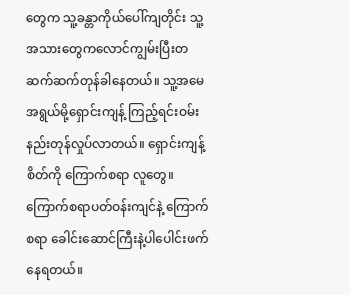တွေက သူ့ခန္တာကိုယ်ပေါ်ကျတိုင်း သူ့အသားတွေကလောင်ကျွမ်းပြီးတဆက်ဆက်တုန်ခါနေတယ်။ သူ့အမေအရွယ်မို့ရှောင်းကျန့် ကြည့်ရင်းဝမ်းနည်းတုန်လှုပ်လာတယ်။ ရှောင်းကျန့်စိတ်ကို ကြောက်စရာ လူတွေ။ ကြောက်စရာပတ်ဝန်းကျင်နဲ့ ကြောက်စရာ ခေါင်းဆောင်ကြီးနဲ့ပါပေါင်းဖက်နေရတယ်။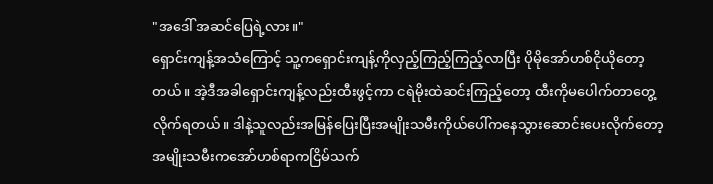"အဒေါ် အဆင်ပြေရဲ့လား။"
ရှောင်းကျန့်အသံကြောင့် သူ့ကရှောင်းကျန့်ကိုလှည့်ကြည့်ကြည့်လာပြီး ပိုမိုအော်ဟစ်ငိုယိုတော့တယ်။ အဲ့ဒီအခါရှောင်းကျန့်လည်းထီးဖွင့်ကာ ငရဲမိုးထဲဆင်းကြည့်တော့ ထီးကိုမပေါက်တာတွေ့လိုက်ရတယ်။ ဒါနဲ့သူလည်းအမြန်ပြေးပြီးအမျိုးသမီးကိုယ်ပေါ်ကနေသွားဆောင်းပေးလိုက်တော့ အမျိုးသမီးကအော်ဟစ်ရာကငြိမ်သက်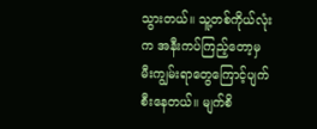သွားတယ်။ သူ့တစ်ကိုယ်လုံးက အနီးကပ်ကြည့်တော့မှ မီးကျွမ်းရာတွေကြောင့်ပျက်စီးနေတယ်။ မျက်စိ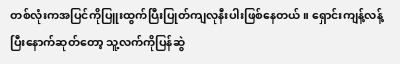တစ်လုံးကအပြင်ကိုပြူးထွက်ပြီးပြုတ်ကျလုနီးပါးဖြစ်နေတယ်။ ရှောင်းကျန့်လန့်ပြီးနောက်ဆုတ်တော့ သူ့လက်ကိုပြန်ဆွဲ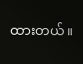ထားတယ်။